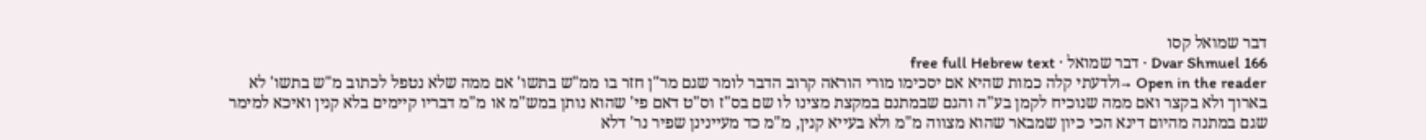דבר שמואל קסו
Dvar Shmuel 166 · דבר שמואל · free full Hebrew text
Open in the reader →ולדעתי קלה כמות שהיא אם יסכימו מורי הוראה קרוב הדבר לומר שגם מר"ן חזר בו ממ"ש בתשו' אם ממה שלא נטפל לכתוב מ"ש בתשו' לא בארוך ולא בקצר ואם ממה שנוכיח לקמן בע"ה והגם שבמתנם במקצת מצינו לו שם בס"ז וס"ט דאם פי' שהוא נותן במש"מ או מ"מ דבריו קיימים בלא קנין ואיכא למימר שגם במתנה מהיום דינא הכי כיון שמבאר שהוא מצווה מ"מ ולא בעייא קנין, מ"מ כד מעיינינן שפיר נר' דלא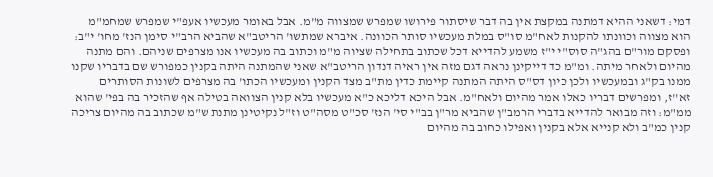דמי: דשאני ההיא דמתנה במקצת אין בה דבר שיסתור פירושו שמפרש שמצווה מ"מ. אבל באומר מעכשיו אעפ"י שמפרש שמחמ"מ הוא מצווה וכוונתו להקנות לאח"מ סו"ס במלת מעכשיו סותר הכוונה. איברא שמתשו' הריטב"א שהביא הרב"י סימן הנז' מחו' י"ב: ופסקם מור"ם בהג"ה סוס"י י"ז משמע להדייא דכל שכתוב בתחילה שציוה מ"מ וכתוב בה מעכשיו אנו מצרפים שניהם. והם מתנה מהיום ולאחר מיתה. ומ"מ כד דייקינן נראה דגם מזה אין ראיה דנדון הריטב"א שאני שהמתנה היתה בקנין כמפורש שם בדבריו שקנו ממנו בק"ג ובמעכשיו ולכן כיון דס"ס היתה המתנה קיימת כדין מת"ב מצד הקנין ומעכשיו הכתו' בה מצרפים לשונות הסותרים זא''ז, ומפרשים דבריו כאלו אמר מהיום ולאח"מ. אבל היכא דליכא כ"א מעכשיו בלא קנין הצוואה בטילה אף שהזכיר בה בפי' שהוא ממ"מ: וזה מבואר להדייא בדברי הרמב"ן שהביא מר"ן בב"י סי' הנז' סכ"ט מסה"ט וז"ל נקיטינן מתנת ש"מ שכתוב בה מהיום צריכה קנין כמ"ב ולא קנייא אלא בקנין ואפילו כחוב בה מהיום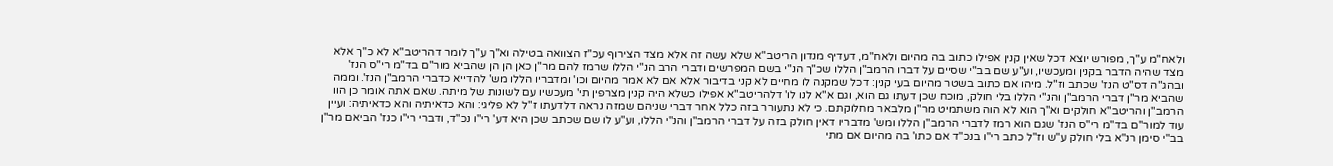ולאח"מ ע"ך, מפורש יוצא דכל שאין קנין אפילו כתוב בה מהיום ולאח"מ, דעדיף מנדון הריטב"א שלא עשה זה אלא מצד הצירוף עכ"ז הצוואה בטילה וא"ך ע"ך לומר דהריטב"א לא כ"ך אלא מצד שהיה הדבר בקנין ומעכשיו, וע"ע שם בב"י שסיים על דברו הרמב"ן הללו שכ"ך הנ"י בשם המפרשים ודברי הרב הנ"י הללו שרמז להם מר"ן כאן הן הן שהביא מור"ם בד"מ רי"ס הנז' ובהג"ה דס"ט הנז' שכתב וז"ל. מיהו אם כתוב בשטר מהיום בעי קנין: דכל שמקנה לו מחיים לא קני בדיבור אלא אם לא אמר מהיום וכו' ומדבריו הללו מש' להדייא כדברי הרמב"ן הנז'. וממה שהביא מר"ן דברי הרמב"ן והנ"י הללו בלי חולק, מוכח שכן דעתו גם הוא, וגם א"א לנו לו' דלהריטב"א אפילו כשלא היה קנין מצרפין תי' מעכשיו עם לשונות של מיתה. שאם אתה אומר כן הוו הרמב"ן והריטב"א חולקים וא"ך הוא לא הוה משתמיט מר"ן מלבאר מחלוקתם. כי לא נתעורר בזה כלל אחר דברי שניהם שמזה נראה דלדעתו ז"ל לא פליגי: והא כדאיתיה והא כדאיתיה: ועיין עוד למור''ם בד"מ רי"ס הנז' שגם הוא רמז לדברי הרמב"ן הללו ומש' מדבריו דאין חולק בזה על דברי הרמב"ן והנ"י הללו, וע"ע לו שם שכתב שכן היא דע' רי"ו נכ"ד, ודברי רי"ו כנז' הביאם מר"ן בב"י סימן רנ"א בלי חולק ע"ש וז"ל כתב רי"ו בנכ"ד אם כתו' בה מהיום אם מתי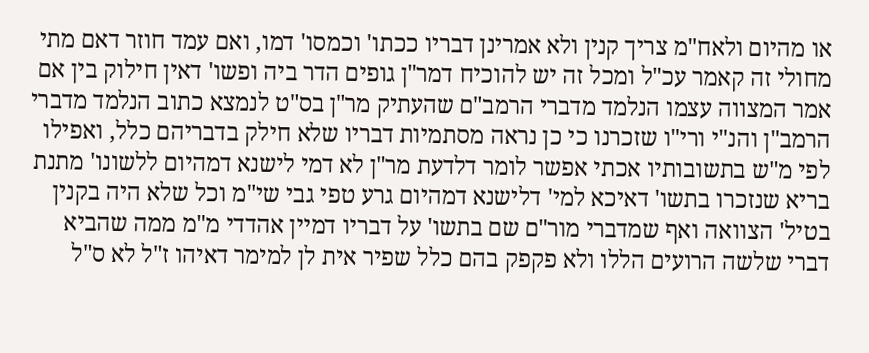או מהיום ולאח"מ צריך קנין ולא אמרינן דבריו ככתו' וכמסו' דמו, ואם עמד חוזר דאם מתי מחולי זה קאמר עכ"ל ומכל זה יש להוכיח דמר"ן גופים הדר ביה ופשו' דאין חילוק בין אם אמר המצווה עצמו הנלמד מדברי הרמב"ם שהעתיק מר"ן בס"ט לנמצא כתוב הנלמד מדברי הרמב"ן והנ"י ורי"ו שזכרנו כי כן נראה מסתמיות דבריו שלא חילק בדבריהם כלל, ואפילו לפי מ"ש בתשובותיו אכתי אפשר לומר דלדעת מר"ן לא דמי לישנא דמהיום ללשונו' מתנת בריא שנזכרו בתשו' דאיכא למי' דלישנא דמהיום גרע טפי גבי שי"מ וכל שלא היה בקנין בטיל' הצוואה ואף שמדברי מור"ם שם בתשו' על דבריו דמיין אהדדי מ"מ ממה שהביא דברי שלשה הרועים הללו ולא פקפק בהם כלל שפיר אית לן למימר דאיהו ז"ל לא ס"ל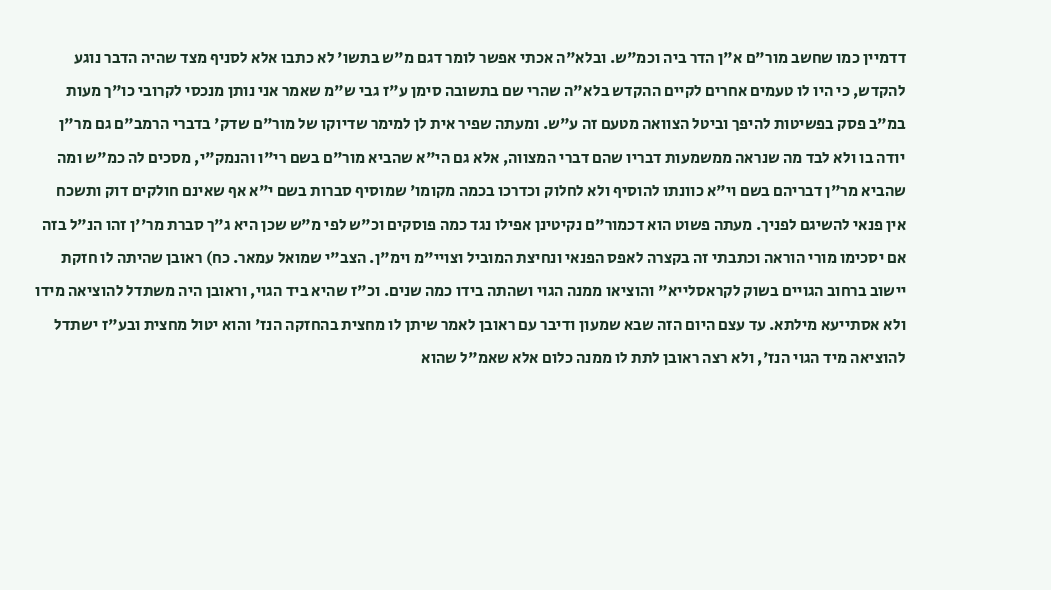דדמיין כמו שחשב מור"ם א"ן הדר ביה וכמ"ש. ובלא"ה אכתי אפשר לומר דגם מ"ש בתשו' לא כתבו אלא לסניף מצד שהיה הדבר נוגע להקדש, כי היו לו טעמים אחרים לקיים ההקדש בלא"ה שהרי שם בתשובה סימן ע"ז גבי ש"מ שאמר אני נותן מנכסי לקרובי כו"ך מעות במ"ב פסק בפשיטות להיפך וביטל הצוואה מטעם זה ע"ש. ומעתה שפיר אית לן למימר שדיוקו של מור"ם שדק' בדברי הרמב"ם גם מר"ן יודה בו ולא לבד מה שנראה ממשמעות דבריו שהם דברי המצווה, אלא גם הי"א שהביא מור"ם בשם רי"ו והנמק"י, מסכים לה כמ"ש ומה שהביא מר"ן דבריהם בשם וי"א כוונתו להוסיף ולא לחלוק וכדרכו בכמה מקומו' שמוסיף סברות בשם י"א אף שאינם חולקים דוק ותשכח אין פנאי להשיגם לפניך. מעתה פשוט הוא דכמור"ם נקיטינן אפילו נגד כמה פוסקים וכ"ש לפי מ"ש שכן היא ג"ך סברת מר''ן זהו הנ"ל בזה אם יסכימו מורי הוראה וכתבתי זה בקצרה לאפס הפנאי ונחיצת המוביל וצויי"מ וימ"ן. הצב"י שמואל עמאר. כח) ראובן שהיתה לו חזקת יישוב ברחוב הגויים בשוק לקראסלייא" והוציאו ממנה הגוי ושהתה בידו כמה שנים. וכ"ז שהיא ביד הגוי, וראובן היה משתדל להוציאה מידו ולא אסתייעא מילתא. עד עצם היום הזה שבא שמעון ודיבר עם ראובן לאמר שיתן לו מחצית בהחזקה הנז' והוא יטול מחצית ובע"ז ישתדל להוציאה מיד הגוי הנז', ולא רצה ראובן לתת לו ממנה כלום אלא שאמ"ל שהוא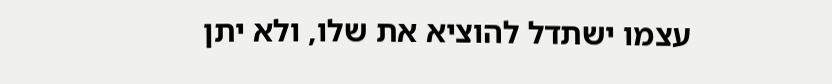עצמו ישתדל להוציא את שלו, ולא יתן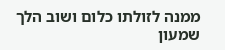ממנה לזולתו כלום ושוב הלך שמעון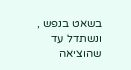בשאט בנפש , ונשתדל עד שהוציאה